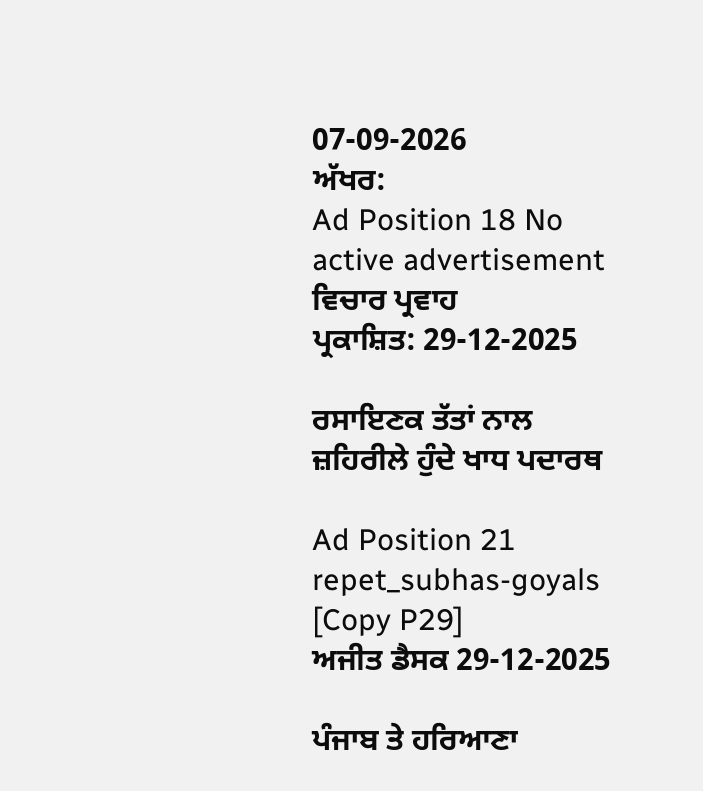07-09-2026
ਅੱਖਰ:
Ad Position 18 No active advertisement
ਵਿਚਾਰ ਪ੍ਰਵਾਹ
ਪ੍ਰਕਾਸ਼ਿਤ: 29-12-2025

ਰਸਾਇਣਕ ਤੱਤਾਂ ਨਾਲ ਜ਼ਹਿਰੀਲੇ ਹੁੰਦੇ ਖਾਧ ਪਦਾਰਥ

Ad Position 21
repet_subhas-goyals [Copy P29]
ਅਜੀਤ ਡੈਸਕ 29-12-2025

ਪੰਜਾਬ ਤੇ ਹਰਿਆਣਾ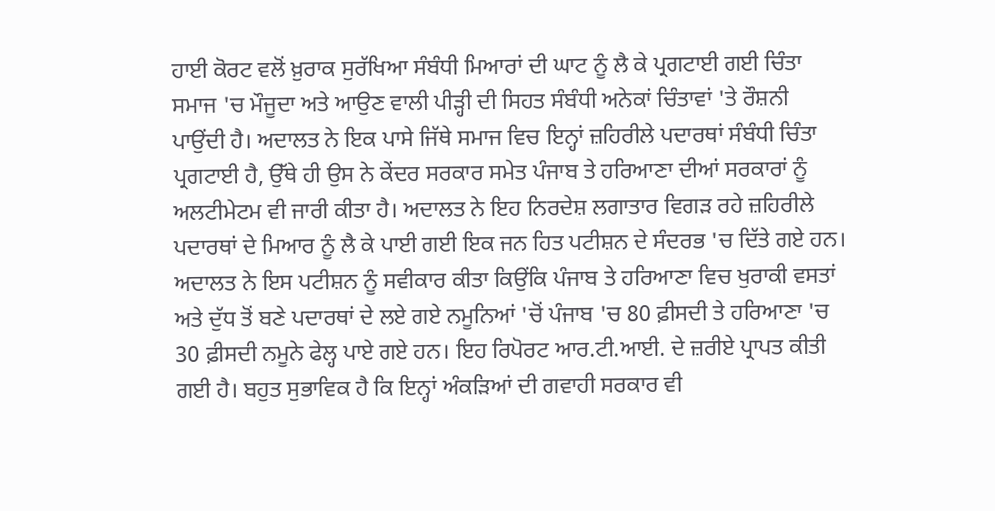ਹਾਈ ਕੋਰਟ ਵਲੋਂ ਖ਼ੁਰਾਕ ਸੁਰੱਖਿਆ ਸੰਬੰਧੀ ਮਿਆਰਾਂ ਦੀ ਘਾਟ ਨੂੰ ਲੈ ਕੇ ਪ੍ਰਗਟਾਈ ਗਈ ਚਿੰਤਾ ਸਮਾਜ 'ਚ ਮੌਜੂਦਾ ਅਤੇ ਆਉਣ ਵਾਲੀ ਪੀੜ੍ਹੀ ਦੀ ਸਿਹਤ ਸੰਬੰਧੀ ਅਨੇਕਾਂ ਚਿੰਤਾਵਾਂ 'ਤੇ ਰੌਸ਼ਨੀ ਪਾਉਂਦੀ ਹੈ। ਅਦਾਲਤ ਨੇ ਇਕ ਪਾਸੇ ਜਿੱਥੇ ਸਮਾਜ ਵਿਚ ਇਨ੍ਹਾਂ ਜ਼ਹਿਰੀਲੇ ਪਦਾਰਥਾਂ ਸੰਬੰਧੀ ਚਿੰਤਾ ਪ੍ਰਗਟਾਈ ਹੈ, ਉੱਥੇ ਹੀ ਉਸ ਨੇ ਕੇਂਦਰ ਸਰਕਾਰ ਸਮੇਤ ਪੰਜਾਬ ਤੇ ਹਰਿਆਣਾ ਦੀਆਂ ਸਰਕਾਰਾਂ ਨੂੰ ਅਲਟੀਮੇਟਮ ਵੀ ਜਾਰੀ ਕੀਤਾ ਹੈ। ਅਦਾਲਤ ਨੇ ਇਹ ਨਿਰਦੇਸ਼ ਲਗਾਤਾਰ ਵਿਗੜ ਰਹੇ ਜ਼ਹਿਰੀਲੇ ਪਦਾਰਥਾਂ ਦੇ ਮਿਆਰ ਨੂੰ ਲੈ ਕੇ ਪਾਈ ਗਈ ਇਕ ਜਨ ਹਿਤ ਪਟੀਸ਼ਨ ਦੇ ਸੰਦਰਭ 'ਚ ਦਿੱਤੇ ਗਏ ਹਨ। ਅਦਾਲਤ ਨੇ ਇਸ ਪਟੀਸ਼ਨ ਨੂੰ ਸਵੀਕਾਰ ਕੀਤਾ ਕਿਉਂਕਿ ਪੰਜਾਬ ਤੇ ਹਰਿਆਣਾ ਵਿਚ ਖੁਰਾਕੀ ਵਸਤਾਂ ਅਤੇ ਦੁੱਧ ਤੋਂ ਬਣੇ ਪਦਾਰਥਾਂ ਦੇ ਲਏ ਗਏ ਨਮੂਨਿਆਂ 'ਚੋਂ ਪੰਜਾਬ 'ਚ 80 ਫ਼ੀਸਦੀ ਤੇ ਹਰਿਆਣਾ 'ਚ 30 ਫ਼ੀਸਦੀ ਨਮੂਨੇ ਫੇਲ੍ਹ ਪਾਏ ਗਏ ਹਨ। ਇਹ ਰਿਪੋਰਟ ਆਰ.ਟੀ.ਆਈ. ਦੇ ਜ਼ਰੀਏ ਪ੍ਰਾਪਤ ਕੀਤੀ ਗਈ ਹੈ। ਬਹੁਤ ਸੁਭਾਵਿਕ ਹੈ ਕਿ ਇਨ੍ਹਾਂ ਅੰਕੜਿਆਂ ਦੀ ਗਵਾਹੀ ਸਰਕਾਰ ਵੀ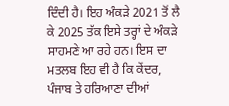ਦਿੰਦੀ ਹੈ। ਇਹ ਅੰਕੜੇ 2021 ਤੋਂ ਲੈ ਕੇ 2025 ਤੱਕ ਇਸੇ ਤਰ੍ਹਾਂ ਦੇ ਅੰਕੜੇ ਸਾਹਮਣੇ ਆ ਰਹੇ ਹਨ। ਇਸ ਦਾ ਮਤਲਬ ਇਹ ਵੀ ਹੈ ਕਿ ਕੇਂਦਰ, ਪੰਜਾਬ ਤੇ ਹਰਿਆਣਾ ਦੀਆਂ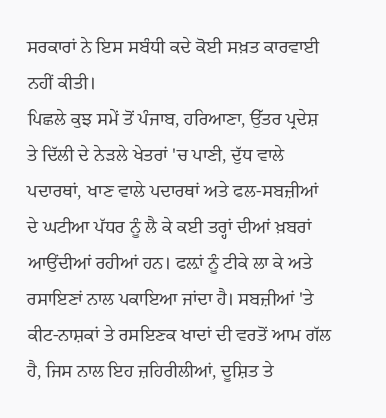ਸਰਕਾਰਾਂ ਨੇ ਇਸ ਸਬੰਧੀ ਕਦੇ ਕੋਈ ਸਖ਼ਤ ਕਾਰਵਾਈ ਨਹੀਂ ਕੀਤੀ।
ਪਿਛਲੇ ਕੁਝ ਸਮੇਂ ਤੋਂ ਪੰਜਾਬ, ਹਰਿਆਣਾ, ਉੱਤਰ ਪ੍ਰਦੇਸ਼ ਤੇ ਦਿੱਲੀ ਦੇ ਨੇੜਲੇ ਖੇਤਰਾਂ 'ਚ ਪਾਣੀ, ਦੁੱਧ ਵਾਲੇ ਪਦਾਰਥਾਂ, ਖਾਣ ਵਾਲੇ ਪਦਾਰਥਾਂ ਅਤੇ ਫਲ-ਸਬਜ਼ੀਆਂ ਦੇ ਘਟੀਆ ਪੱਧਰ ਨੂੰ ਲੈ ਕੇ ਕਈ ਤਰ੍ਹਾਂ ਦੀਆਂ ਖ਼ਬਰਾਂ ਆਉਂਦੀਆਂ ਰਹੀਆਂ ਹਨ। ਫਲ਼ਾਂ ਨੂੰ ਟੀਕੇ ਲਾ ਕੇ ਅਤੇ ਰਸਾਇਣਾਂ ਨਾਲ ਪਕਾਇਆ ਜਾਂਦਾ ਹੈ। ਸਬਜ਼ੀਆਂ 'ਤੇ ਕੀਟ-ਨਾਸ਼ਕਾਂ ਤੇ ਰਸਇਣਕ ਖਾਦਾਂ ਦੀ ਵਰਤੋਂ ਆਮ ਗੱਲ ਹੈ, ਜਿਸ ਨਾਲ ਇਹ ਜ਼ਹਿਰੀਲੀਆਂ, ਦੂਸ਼ਿਤ ਤੇ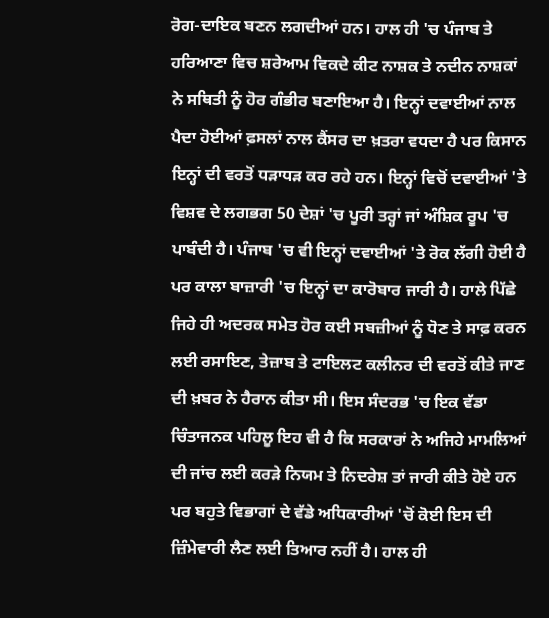ਰੋਗ-ਦਾਇਕ ਬਣਨ ਲਗਦੀਆਂ ਹਨ। ਹਾਲ ਹੀ 'ਚ ਪੰਜਾਬ ਤੇ ਹਰਿਆਣਾ ਵਿਚ ਸ਼ਰੇਆਮ ਵਿਕਦੇ ਕੀਟ ਨਾਸ਼ਕ ਤੇ ਨਦੀਨ ਨਾਸ਼ਕਾਂ ਨੇ ਸਥਿਤੀ ਨੂੰ ਹੋਰ ਗੰਭੀਰ ਬਣਾਇਆ ਹੈ। ਇਨ੍ਹਾਂ ਦਵਾਈਆਂ ਨਾਲ ਪੈਦਾ ਹੋਈਆਂ ਫ਼ਸਲਾਂ ਨਾਲ ਕੈਂਸਰ ਦਾ ਖ਼ਤਰਾ ਵਧਦਾ ਹੈ ਪਰ ਕਿਸਾਨ ਇਨ੍ਹਾਂ ਦੀ ਵਰਤੋਂ ਧੜਾਧੜ ਕਰ ਰਹੇ ਹਨ। ਇਨ੍ਹਾਂ ਵਿਚੋਂ ਦਵਾਈਆਂ 'ਤੇ ਵਿਸ਼ਵ ਦੇ ਲਗਭਗ 50 ਦੇਸ਼ਾਂ 'ਚ ਪੂਰੀ ਤਰ੍ਹਾਂ ਜਾਂ ਅੰਸ਼ਿਕ ਰੂਪ 'ਚ ਪਾਬੰਦੀ ਹੈ। ਪੰਜਾਬ 'ਚ ਵੀ ਇਨ੍ਹਾਂ ਦਵਾਈਆਂ 'ਤੇ ਰੋਕ ਲੱਗੀ ਹੋਈ ਹੈ ਪਰ ਕਾਲਾ ਬਾਜ਼ਾਰੀ 'ਚ ਇਨ੍ਹਾਂ ਦਾ ਕਾਰੋਬਾਰ ਜਾਰੀ ਹੈ। ਹਾਲੇ ਪਿੱਛੇ ਜਿਹੇ ਹੀ ਅਦਰਕ ਸਮੇਤ ਹੋਰ ਕਈ ਸਬਜ਼ੀਆਂ ਨੂੰ ਧੋਣ ਤੇ ਸਾਫ਼ ਕਰਨ ਲਈ ਰਸਾਇਣ, ਤੇਜ਼ਾਬ ਤੇ ਟਾਇਲਟ ਕਲੀਨਰ ਦੀ ਵਰਤੋਂ ਕੀਤੇ ਜਾਣ ਦੀ ਖ਼ਬਰ ਨੇ ਹੈਰਾਨ ਕੀਤਾ ਸੀ। ਇਸ ਸੰਦਰਭ 'ਚ ਇਕ ਵੱਡਾ ਚਿੰਤਾਜਨਕ ਪਹਿਲੂ ਇਹ ਵੀ ਹੈ ਕਿ ਸਰਕਾਰਾਂ ਨੇ ਅਜਿਹੇ ਮਾਮਲਿਆਂ ਦੀ ਜਾਂਚ ਲਈ ਕਰੜੇ ਨਿਯਮ ਤੇ ਨਿਦਰੇਸ਼ ਤਾਂ ਜਾਰੀ ਕੀਤੇ ਹੋਏ ਹਨ ਪਰ ਬਹੁਤੇ ਵਿਭਾਗਾਂ ਦੇ ਵੱਡੇ ਅਧਿਕਾਰੀਆਂ 'ਚੋਂ ਕੋਈ ਇਸ ਦੀ ਜ਼ਿੰਮੇਵਾਰੀ ਲੈਣ ਲਈ ਤਿਆਰ ਨਹੀਂ ਹੈ। ਹਾਲ ਹੀ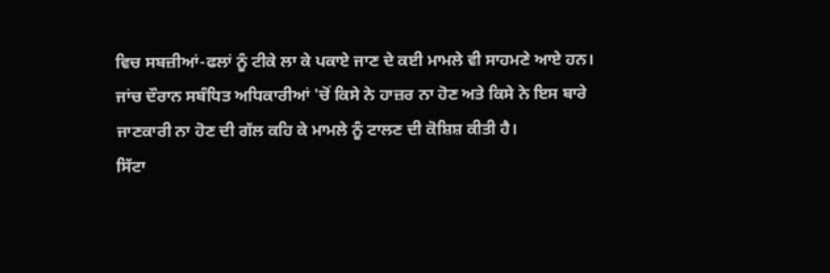ਵਿਚ ਸਬਜ਼ੀਆਂ-ਫਲਾਂ ਨੂੰ ਟੀਕੇ ਲਾ ਕੇ ਪਕਾਏ ਜਾਣ ਦੇ ਕਈ ਮਾਮਲੇ ਵੀ ਸਾਹਮਣੇ ਆਏ ਹਨ। ਜਾਂਚ ਦੌਰਾਨ ਸਬੰਧਿਤ ਅਧਿਕਾਰੀਆਂ 'ਚੋਂ ਕਿਸੇ ਨੇ ਹਾਜ਼ਰ ਨਾ ਹੋਣ ਅਤੇ ਕਿਸੇ ਨੇ ਇਸ ਬਾਰੇ ਜਾਣਕਾਰੀ ਨਾ ਹੋਣ ਦੀ ਗੱਲ ਕਹਿ ਕੇ ਮਾਮਲੇ ਨੂੰ ਟਾਲਣ ਦੀ ਕੋਸ਼ਿਸ਼ ਕੀਤੀ ਹੈ।
ਸਿੱਟਾ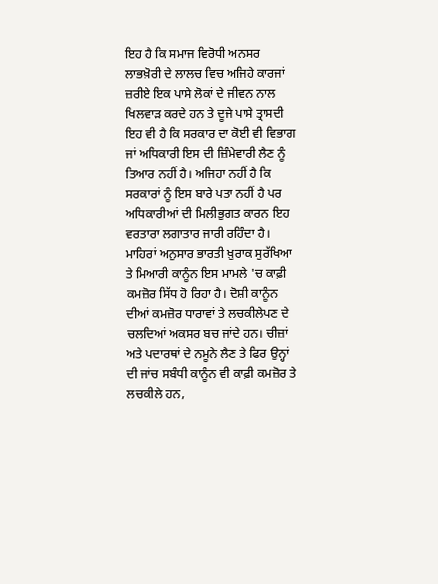ਇਹ ਹੈ ਕਿ ਸਮਾਜ ਵਿਰੋਧੀ ਅਨਸਰ ਲਾਭਖ਼ੋਰੀ ਦੇ ਲਾਲਚ ਵਿਚ ਅਜਿਹੇ ਕਾਰਜਾਂ ਜ਼ਰੀਏ ਇਕ ਪਾਸੇ ਲੋਕਾਂ ਦੇ ਜੀਵਨ ਨਾਲ ਖਿਲਵਾੜ ਕਰਦੇ ਹਨ ਤੇ ਦੂਜੇ ਪਾਸੇ ਤ੍ਰਾਸਦੀ ਇਹ ਵੀ ਹੈ ਕਿ ਸਰਕਾਰ ਦਾ ਕੋਈ ਵੀ ਵਿਭਾਗ ਜਾਂ ਅਧਿਕਾਰੀ ਇਸ ਦੀ ਜ਼ਿੰਮੇਵਾਰੀ ਲੈਣ ਨੂੰ ਤਿਆਰ ਨਹੀਂ ਹੈ। ਅਜਿਹਾ ਨਹੀਂ ਹੈ ਕਿ ਸਰਕਾਰਾਂ ਨੂੰ ਇਸ ਬਾਰੇ ਪਤਾ ਨਹੀਂ ਹੈ ਪਰ ਅਧਿਕਾਰੀਆਂ ਦੀ ਮਿਲੀਭੁਗਤ ਕਾਰਨ ਇਹ ਵਰਤਾਰਾ ਲਗਾਤਾਰ ਜਾਰੀ ਰਹਿੰਦਾ ਹੈ। ਮਾਹਿਰਾਂ ਅਨੁਸਾਰ ਭਾਰਤੀ ਖ਼ੁਰਾਕ ਸੁਰੱਖਿਆ ਤੇ ਮਿਆਰੀ ਕਾਨੂੰਨ ਇਸ ਮਾਮਲੇ 'ਚ ਕਾਫ਼ੀ ਕਮਜ਼ੋਰ ਸਿੱਧ ਹੋ ਰਿਹਾ ਹੈ। ਦੋਸ਼ੀ ਕਾਨੂੰਨ ਦੀਆਂ ਕਮਜ਼ੋਰ ਧਾਰਾਵਾਂ ਤੇ ਲਚਕੀਲੇਪਣ ਦੇ ਚਲਦਿਆਂ ਅਕਸਰ ਬਚ ਜਾਂਦੇ ਹਨ। ਚੀਜ਼ਾਂ ਅਤੇ ਪਦਾਰਥਾਂ ਦੇ ਨਮੂਨੇ ਲੈਣ ਤੇ ਫਿਰ ਉਨ੍ਹਾਂ ਦੀ ਜਾਂਚ ਸਬੰਧੀ ਕਾਨੂੰਨ ਵੀ ਕਾਫ਼ੀ ਕਮਜ਼ੋਰ ਤੇ ਲਚਕੀਲੇ ਹਨ,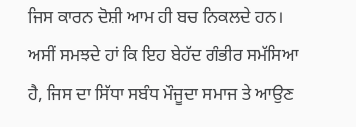ਜਿਸ ਕਾਰਨ ਦੋਸ਼ੀ ਆਮ ਹੀ ਬਚ ਨਿਕਲਦੇ ਹਨ।
ਅਸੀਂ ਸਮਝਦੇ ਹਾਂ ਕਿ ਇਹ ਬੇਹੱਦ ਗੰਭੀਰ ਸਮੱਸਿਆ ਹੈ, ਜਿਸ ਦਾ ਸਿੱਧਾ ਸਬੰਧ ਮੌਜੂਦਾ ਸਮਾਜ ਤੇ ਆਉਣ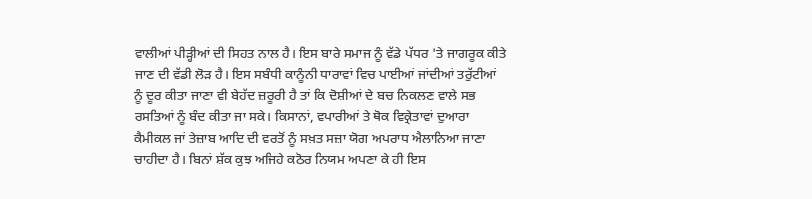ਵਾਲੀਆਂ ਪੀੜ੍ਹੀਆਂ ਦੀ ਸਿਹਤ ਨਾਲ ਹੈ। ਇਸ ਬਾਰੇ ਸਮਾਜ ਨੂੰ ਵੱਡੇ ਪੱਧਰ 'ਤੇ ਜਾਗਰੂਕ ਕੀਤੇ ਜਾਣ ਦੀ ਵੱਡੀ ਲੋੜ ਹੈ। ਇਸ ਸਬੰਧੀ ਕਾਨੂੰਨੀ ਧਾਰਾਵਾਂ ਵਿਚ ਪਾਈਆਂ ਜਾਂਦੀਆਂ ਤਰੁੱਟੀਆਂ ਨੂੰ ਦੂਰ ਕੀਤਾ ਜਾਣਾ ਵੀ ਬੇਹੱਦ ਜ਼ਰੂਰੀ ਹੈ ਤਾਂ ਕਿ ਦੋਸ਼ੀਆਂ ਦੇ ਬਚ ਨਿਕਲਣ ਵਾਲੇ ਸਭ ਰਸਤਿਆਂ ਨੂੰ ਬੰਦ ਕੀਤਾ ਜਾ ਸਕੇ। ਕਿਸਾਨਾਂ, ਵਪਾਰੀਆਂ ਤੇ ਥੋਕ ਵਿਕ੍ਰੇਤਾਵਾਂ ਦੁਆਰਾ ਕੈਮੀਕਲ ਜਾਂ ਤੇਜ਼ਾਬ ਆਦਿ ਦੀ ਵਰਤੋਂ ਨੂੰ ਸਖ਼ਤ ਸਜ਼ਾ ਯੋਗ ਅਪਰਾਧ ਐਲਾਨਿਆ ਜਾਣਾ ਚਾਹੀਦਾ ਹੈ। ਬਿਨਾਂ ਸ਼ੱਕ ਕੁਝ ਅਜਿਹੇ ਕਠੋਰ ਨਿਯਮ ਅਪਣਾ ਕੇ ਹੀ ਇਸ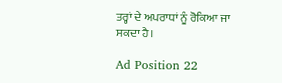ਤਰ੍ਹਾਂ ਦੇ ਅਪਰਾਧਾਂ ਨੂੰ ਰੋਕਿਆ ਜਾ ਸਕਦਾ ਹੈ।

Ad Position 22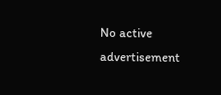No active advertisement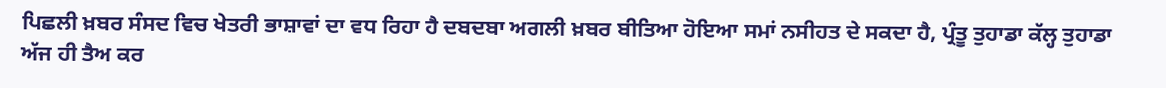ਪਿਛਲੀ ਖ਼ਬਰ ਸੰਸਦ ਵਿਚ ਖੇਤਰੀ ਭਾਸ਼ਾਵਾਂ ਦਾ ਵਧ ਰਿਹਾ ਹੈ ਦਬਦਬਾ ਅਗਲੀ ਖ਼ਬਰ ਬੀਤਿਆ ਹੋਇਆ ਸਮਾਂ ਨਸੀਹਤ ਦੇ ਸਕਦਾ ਹੈ, ਪ੍ਰੰਤੂ ਤੁਹਾਡਾ ਕੱਲ੍ਹ ਤੁਹਾਡਾ ਅੱਜ ਹੀ ਤੈਅ ਕਰ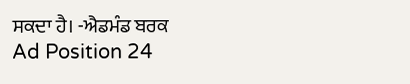ਸਕਦਾ ਹੈ। -ਐਡਮੰਡ ਬਰਕ
Ad Position 24